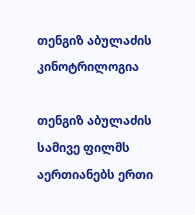თენგიზ აბულაძის კინოტრილოგია

თენგიზ აბულაძის სამივე ფილმს აერთიანებს ერთი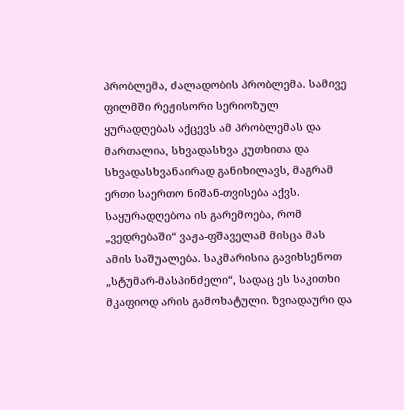პრობლემა, ძალადობის პრობლემა. სამივე ფილმში რეჟისორი სერიოზულ ყურადღებას აქცევს ამ პრობლემას და მართალია, სხვადასხვა კუთხითა და სხვადასხვანაირად განიხილავს, მაგრამ ერთი საერთო ნიშან-თვისება აქვს. საყურადღებოა ის გარემოება, რომ „ვედრებაში“ ვაჟა-ფშაველამ მისცა მას ამის საშუალება. საკმარისია გავიხსენოთ „სტუმარ-მასპინძელი“, სადაც ეს საკითხი მკაფიოდ არის გამოხატული. ზვიადაური და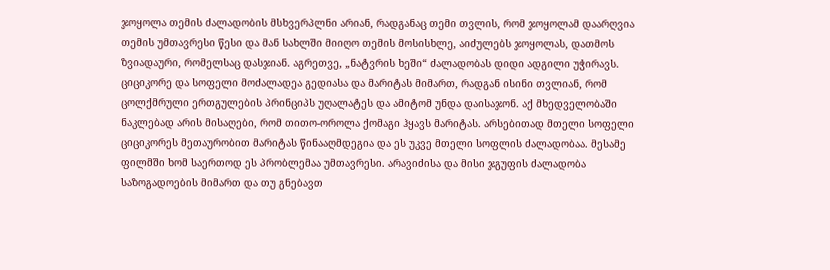ჯოყოლა თემის ძალადობის მსხვერპლნი არიან, რადგანაც თემი თვლის, რომ ჯოყოლამ დაარღვია თემის უმთავრესი წესი და მან სახლში მიიღო თემის მოსისხლე, აიძულებს ჯოყოლას, დათმოს ზვიადაური, რომელსაც დასჯიან. აგრეთვე, „ნატვრის ხეში“ ძალადობას დიდი ადგილი უჭირავს. ციციკორე და სოფელი მოძალადეა გედიასა და მარიტას მიმართ, რადგან ისინი თვლიან, რომ ცოლქმრული ერთგულების პრინციპს უღალატეს და ამიტომ უნდა დაისაჯონ. აქ მხედველობაში ნაკლებად არის მისაღები, რომ თითო-ოროლა ქომაგი ჰყავს მარიტას. არსებითად მთელი სოფელი ციციკორეს მეთაურობით მარიტას წინააღმდეგია და ეს უკვე მთელი სოფლის ძალადობაა. მესამე ფილმში ხომ საერთოდ ეს პრობლემაა უმთავრესი. არავიძისა და მისი ჯგუფის ძალადობა საზოგადოების მიმართ და თუ გნებავთ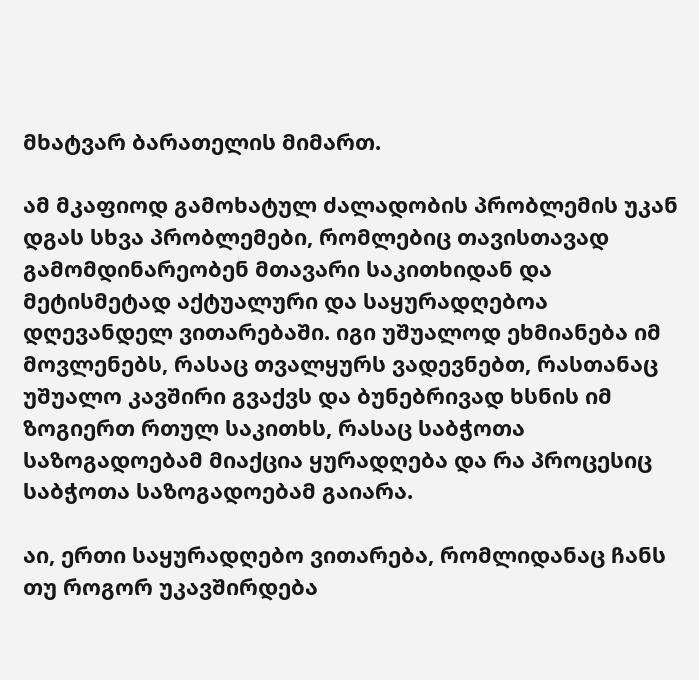მხატვარ ბარათელის მიმართ.

ამ მკაფიოდ გამოხატულ ძალადობის პრობლემის უკან დგას სხვა პრობლემები, რომლებიც თავისთავად გამომდინარეობენ მთავარი საკითხიდან და მეტისმეტად აქტუალური და საყურადღებოა დღევანდელ ვითარებაში. იგი უშუალოდ ეხმიანება იმ მოვლენებს, რასაც თვალყურს ვადევნებთ, რასთანაც უშუალო კავშირი გვაქვს და ბუნებრივად ხსნის იმ ზოგიერთ რთულ საკითხს, რასაც საბჭოთა საზოგადოებამ მიაქცია ყურადღება და რა პროცესიც საბჭოთა საზოგადოებამ გაიარა.

აი, ერთი საყურადღებო ვითარება, რომლიდანაც ჩანს თუ როგორ უკავშირდება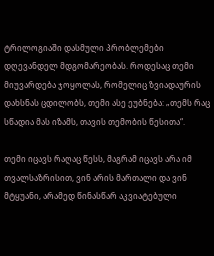ტრილოგიაში დასმული პრობლემები დღევანდელ მდგომარეობას. როდესაც თემი მიუვარდება ჯოყოლას, რომელიც ზვიადაურის დახსნას ცდილობს, თემი ასე ეუბნება: „თემს რაც სწადია მას იზამს, თავის თემობის წესითა“.

თემი იცავს რაღაც წესს, მაგრამ იცავს არა იმ თვალსაზრისით, ვინ არის მართალი და ვინ მტყუანი, არამედ წინასწარ აკვიატებული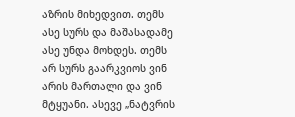აზრის მიხედვით. თემს ასე სურს და მაშასადამე ასე უნდა მოხდეს. თემს არ სურს გაარკვიოს ვინ არის მართალი და ვინ მტყუანი. ასევე „ნატვრის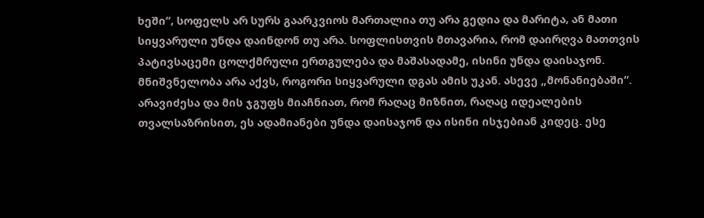ხეში“, სოფელს არ სურს გაარკვიოს მართალია თუ არა გედია და მარიტა, ან მათი სიყვარული უნდა დაინდონ თუ არა. სოფლისთვის მთავარია, რომ დაირღვა მათთვის პატივსაცემი ცოლქმრული ერთგულება და მაშასადამე, ისინი უნდა დაისაჯონ. მნიშვნელობა არა აქვს, როგორი სიყვარული დგას ამის უკან. ასევე „მონანიებაში“. არავიძესა და მის ჯგუფს მიაჩნიათ, რომ რაღაც მიზნით, რაღაც იდეალების თვალსაზრისით, ეს ადამიანები უნდა დაისაჯონ და ისინი ისჯებიან კიდეც. ესე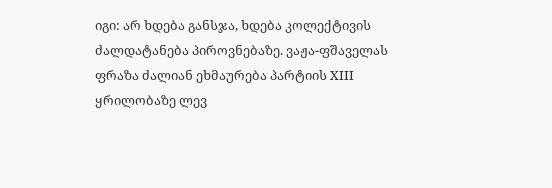იგი: არ ხდება განსჯა, ხდება კოლექტივის ძალდატანება პიროვნებაზე. ვაჟა-ფშაველას ფრაზა ძალიან ეხმაურება პარტიის XIII ყრილობაზე ლევ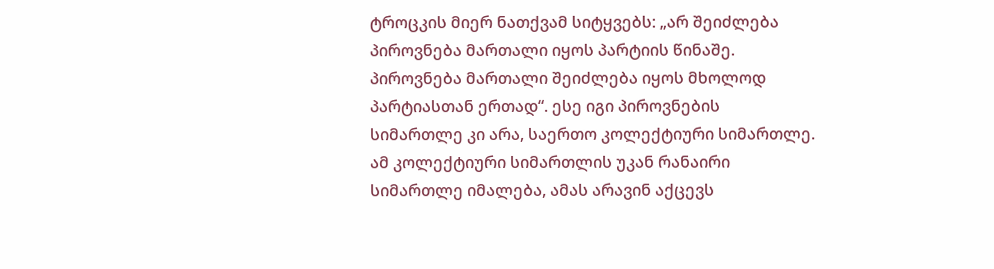ტროცკის მიერ ნათქვამ სიტყვებს: „არ შეიძლება პიროვნება მართალი იყოს პარტიის წინაშე. პიროვნება მართალი შეიძლება იყოს მხოლოდ პარტიასთან ერთად“. ესე იგი პიროვნების სიმართლე კი არა, საერთო კოლექტიური სიმართლე. ამ კოლექტიური სიმართლის უკან რანაირი სიმართლე იმალება, ამას არავინ აქცევს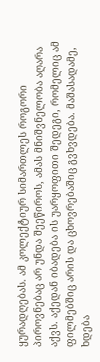ყურადღებას. ამ კოლექტიურ სიმართლეს როგორი პიროვნებაც არ უნდა შეეწიროს, ამას მნიშვნელობა აღარა აქვს. აქედან იბადება ის უარყოფითი შედეგი, რომელიც ამ ფილმებშიც არის და ცხოვრებაშიც გვხვდება. მაშასადამე, ხდება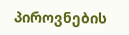პიროვნების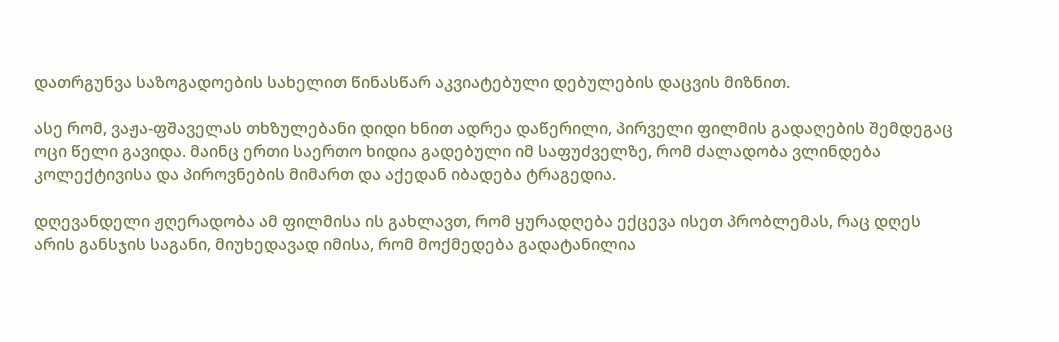დათრგუნვა საზოგადოების სახელით წინასწარ აკვიატებული დებულების დაცვის მიზნით.

ასე რომ, ვაჟა-ფშაველას თხზულებანი დიდი ხნით ადრეა დაწერილი, პირველი ფილმის გადაღების შემდეგაც ოცი წელი გავიდა. მაინც ერთი საერთო ხიდია გადებული იმ საფუძველზე, რომ ძალადობა ვლინდება კოლექტივისა და პიროვნების მიმართ და აქედან იბადება ტრაგედია.

დღევანდელი ჟღერადობა ამ ფილმისა ის გახლავთ, რომ ყურადღება ექცევა ისეთ პრობლემას, რაც დღეს არის განსჯის საგანი, მიუხედავად იმისა, რომ მოქმედება გადატანილია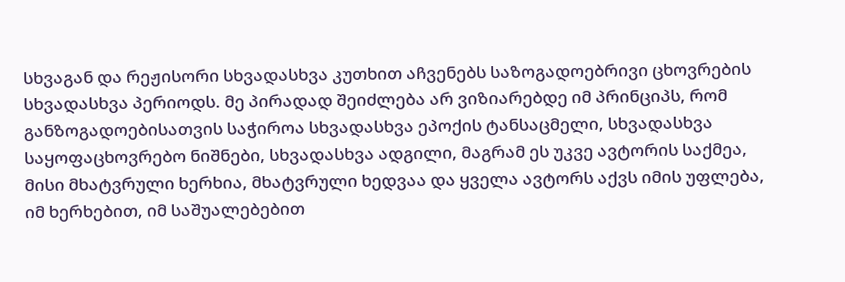სხვაგან და რეჟისორი სხვადასხვა კუთხით აჩვენებს საზოგადოებრივი ცხოვრების სხვადასხვა პერიოდს. მე პირადად შეიძლება არ ვიზიარებდე იმ პრინციპს, რომ განზოგადოებისათვის საჭიროა სხვადასხვა ეპოქის ტანსაცმელი, სხვადასხვა საყოფაცხოვრებო ნიშნები, სხვადასხვა ადგილი, მაგრამ ეს უკვე ავტორის საქმეა, მისი მხატვრული ხერხია, მხატვრული ხედვაა და ყველა ავტორს აქვს იმის უფლება, იმ ხერხებით, იმ საშუალებებით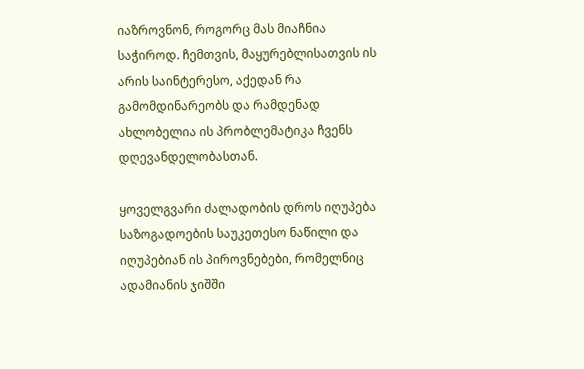იაზროვნონ, როგორც მას მიაჩნია საჭიროდ. ჩემთვის, მაყურებლისათვის ის არის საინტერესო, აქედან რა გამომდინარეობს და რამდენად ახლობელია ის პრობლემატიკა ჩვენს დღევანდელობასთან.

ყოველგვარი ძალადობის დროს იღუპება საზოგადოების საუკეთესო ნაწილი და იღუპებიან ის პიროვნებები, რომელნიც ადამიანის ჯიშში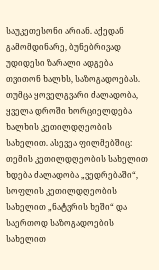საუკეთესონი არიან. აქედან გამომდინარე, ბუნებრივად უდიდესი ზარალი ადგება თვითონ ხალხს, საზოგადოებას. თუმცა ყოველგვარი ძალადობა, ყველა დროში ხორციელდება ხალხის კეთილდღეობის სახელით. ასევეა ფილმებშიც: თემის კეთილდღეობის სახელით ხდება ძალადობა „ვედრებაში“, სოფლის კეთილდღეობის სახელით „ნატვრის ხეში“ და საერთოდ საზოგადოების სახელით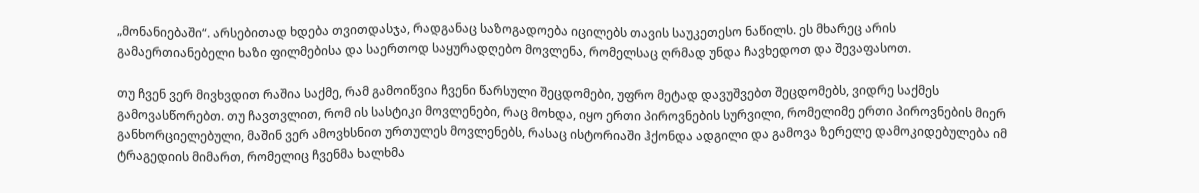„მონანიებაში“. არსებითად ხდება თვითდასჯა, რადგანაც საზოგადოება იცილებს თავის საუკეთესო ნაწილს. ეს მხარეც არის გამაერთიანებელი ხაზი ფილმებისა და საერთოდ საყურადღებო მოვლენა, რომელსაც ღრმად უნდა ჩავხედოთ და შევაფასოთ.

თუ ჩვენ ვერ მივხვდით რაშია საქმე, რამ გამოიწვია ჩვენი წარსული შეცდომები, უფრო მეტად დავუშვებთ შეცდომებს, ვიდრე საქმეს გამოვასწორებთ. თუ ჩავთვლით, რომ ის სასტიკი მოვლენები, რაც მოხდა, იყო ერთი პიროვნების სურვილი, რომელიმე ერთი პიროვნების მიერ განხორციელებული, მაშინ ვერ ამოვხსნით ურთულეს მოვლენებს, რასაც ისტორიაში ჰქონდა ადგილი და გამოვა ზერელე დამოკიდებულება იმ ტრაგედიის მიმართ, რომელიც ჩვენმა ხალხმა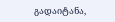გადაიტანა,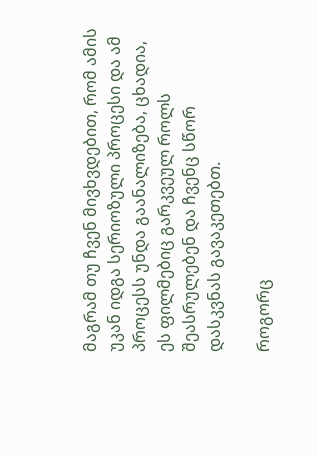მაგრამ თუ ჩვენ მივხვდებით, რომ ამის უკან იდგა სერიოზული პროცესი და ამ პროცესს უნდა გაანალიზება, ცხადია, ეს ფილმებიც გარკვეულ როლს შეასრულებენ და ჩვენც სწორ დასკვნას გავაკეთებთ.

როგორც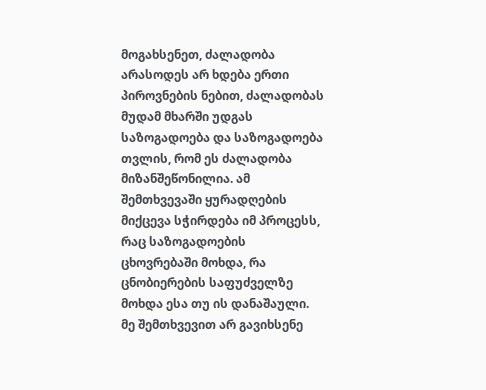მოგახსენეთ, ძალადობა არასოდეს არ ხდება ერთი პიროვნების ნებით, ძალადობას მუდამ მხარში უდგას საზოგადოება და საზოგადოება თვლის, რომ ეს ძალადობა მიზანშეწონილია. ამ შემთხვევაში ყურადღების მიქცევა სჭირდება იმ პროცესს, რაც საზოგადოების ცხოვრებაში მოხდა, რა ცნობიერების საფუძველზე მოხდა ესა თუ ის დანაშაული. მე შემთხვევით არ გავიხსენე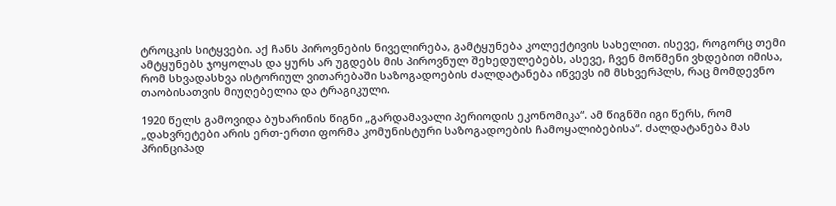ტროცკის სიტყვები. აქ ჩანს პიროვნების ნიველირება, გამტყუნება კოლექტივის სახელით. ისევე, როგორც თემი ამტყუნებს ჯოყოლას და ყურს არ უგდებს მის პიროვნულ შეხედულებებს, ასევე, ჩვენ მოწმენი ვხდებით იმისა, რომ სხვადასხვა ისტორიულ ვითარებაში საზოგადოების ძალდატანება იწვევს იმ მსხვერპლს, რაც მომდევნო თაობისათვის მიუღებელია და ტრაგიკული.

1920 წელს გამოვიდა ბუხარინის წიგნი „გარდამავალი პერიოდის ეკონომიკა“. ამ წიგნში იგი წერს, რომ „დახვრეტები არის ერთ-ერთი ფორმა კომუნისტური საზოგადოების ჩამოყალიბებისა“. ძალდატანება მას პრინციპად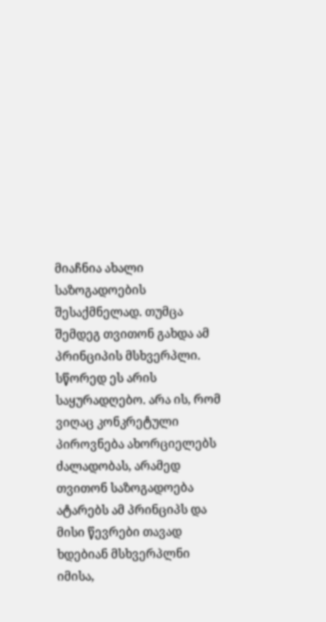მიაჩნია ახალი საზოგადოების შესაქმნელად. თუმცა შემდეგ თვითონ გახდა ამ პრინციპის მსხვერპლი. სწორედ ეს არის საყურადღებო. არა ის, რომ ვიღაც კონკრეტული პიროვნება ახორციელებს ძალადობას, არამედ თვითონ საზოგადოება ატარებს ამ პრინციპს და მისი წევრები თავად ხდებიან მსხვერპლნი იმისა,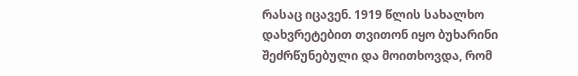რასაც იცავენ. 1919 წლის სახალხო დახვრეტებით თვითონ იყო ბუხარინი შეძრწუნებული და მოითხოვდა, რომ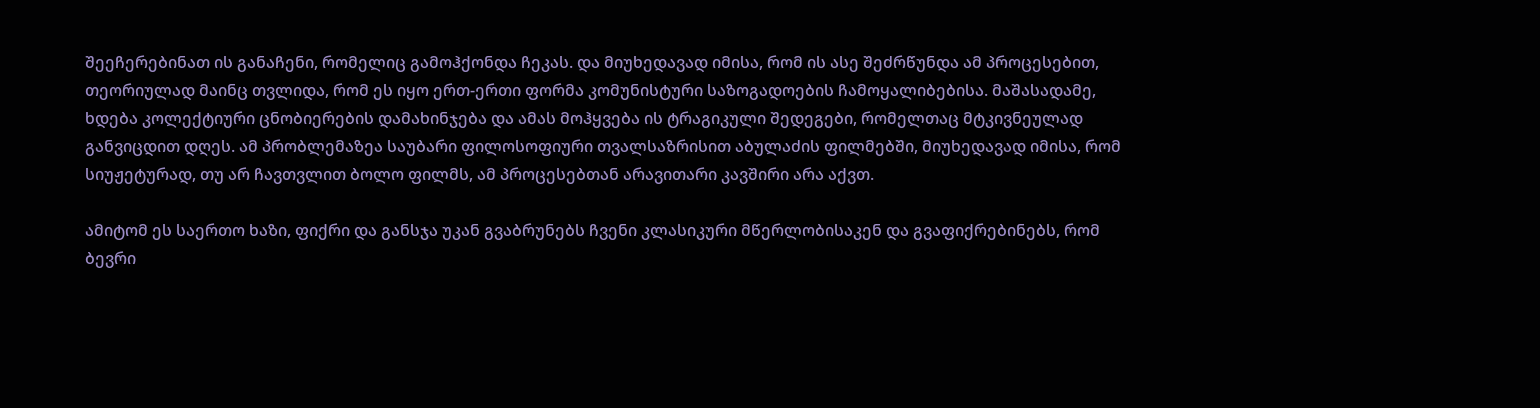შეეჩერებინათ ის განაჩენი, რომელიც გამოჰქონდა ჩეკას. და მიუხედავად იმისა, რომ ის ასე შეძრწუნდა ამ პროცესებით, თეორიულად მაინც თვლიდა, რომ ეს იყო ერთ-ერთი ფორმა კომუნისტური საზოგადოების ჩამოყალიბებისა. მაშასადამე, ხდება კოლექტიური ცნობიერების დამახინჯება და ამას მოჰყვება ის ტრაგიკული შედეგები, რომელთაც მტკივნეულად განვიცდით დღეს. ამ პრობლემაზეა საუბარი ფილოსოფიური თვალსაზრისით აბულაძის ფილმებში, მიუხედავად იმისა, რომ სიუჟეტურად, თუ არ ჩავთვლით ბოლო ფილმს, ამ პროცესებთან არავითარი კავშირი არა აქვთ.

ამიტომ ეს საერთო ხაზი, ფიქრი და განსჯა უკან გვაბრუნებს ჩვენი კლასიკური მწერლობისაკენ და გვაფიქრებინებს, რომ ბევრი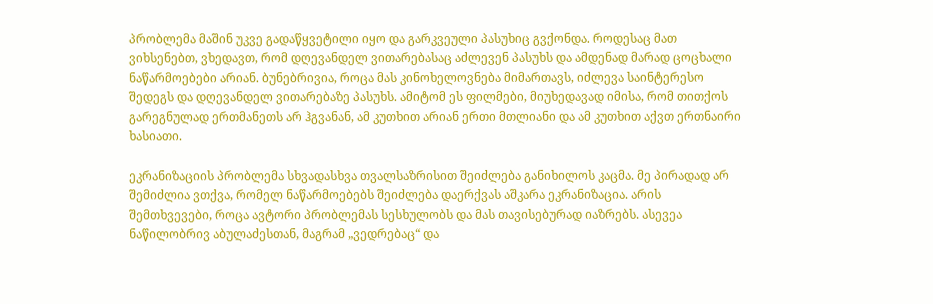პრობლემა მაშინ უკვე გადაწყვეტილი იყო და გარკვეული პასუხიც გვქონდა. როდესაც მათ ვიხსენებთ, ვხედავთ, რომ დღევანდელ ვითარებასაც აძლევენ პასუხს და ამდენად მარად ცოცხალი ნაწარმოებები არიან. ბუნებრივია, როცა მას კინოხელოვნება მიმართავს, იძლევა საინტერესო შედეგს და დღევანდელ ვითარებაზე პასუხს. ამიტომ ეს ფილმები, მიუხედავად იმისა, რომ თითქოს გარეგნულად ერთმანეთს არ ჰგვანან, ამ კუთხით არიან ერთი მთლიანი და ამ კუთხით აქვთ ერთნაირი ხასიათი.

ეკრანიზაციის პრობლემა სხვადასხვა თვალსაზრისით შეიძლება განიხილოს კაცმა. მე პირადად არ შემიძლია ვთქვა, რომელ ნაწარმოებებს შეიძლება დაერქვას აშკარა ეკრანიზაცია. არის შემთხვევები, როცა ავტორი პრობლემას სესხულობს და მას თავისებურად იაზრებს. ასევეა ნაწილობრივ აბულაძესთან, მაგრამ „ვედრებაც“ და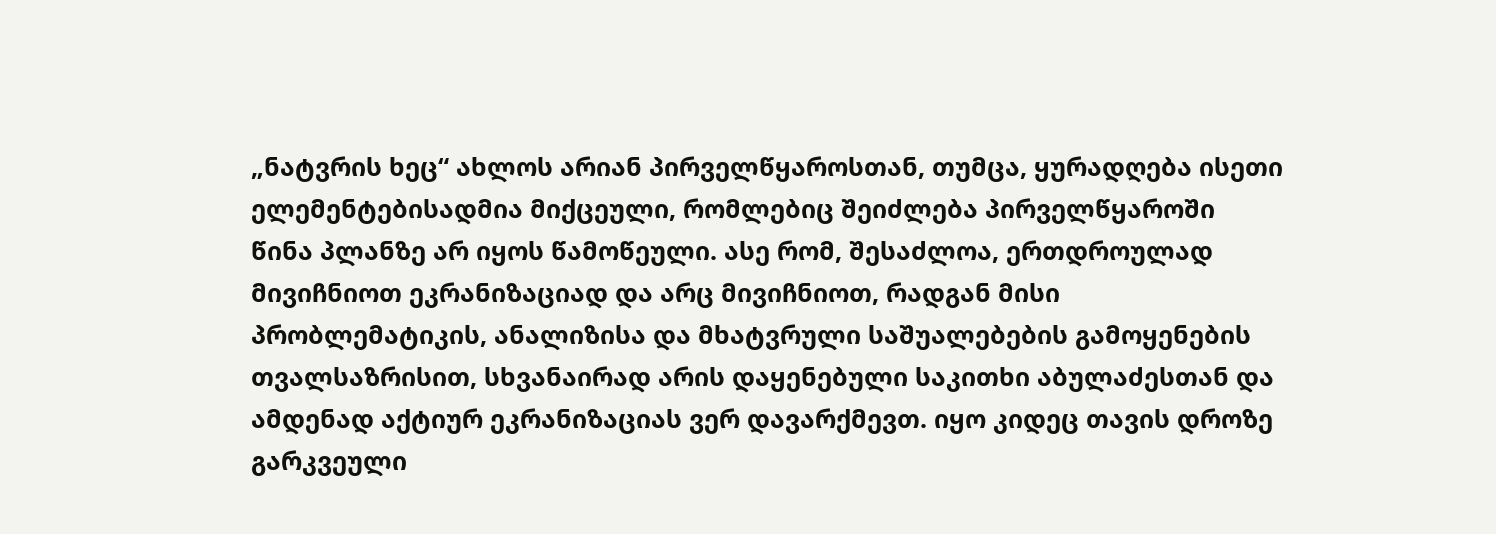„ნატვრის ხეც“ ახლოს არიან პირველწყაროსთან, თუმცა, ყურადღება ისეთი ელემენტებისადმია მიქცეული, რომლებიც შეიძლება პირველწყაროში წინა პლანზე არ იყოს წამოწეული. ასე რომ, შესაძლოა, ერთდროულად მივიჩნიოთ ეკრანიზაციად და არც მივიჩნიოთ, რადგან მისი პრობლემატიკის, ანალიზისა და მხატვრული საშუალებების გამოყენების თვალსაზრისით, სხვანაირად არის დაყენებული საკითხი აბულაძესთან და ამდენად აქტიურ ეკრანიზაციას ვერ დავარქმევთ. იყო კიდეც თავის დროზე გარკვეული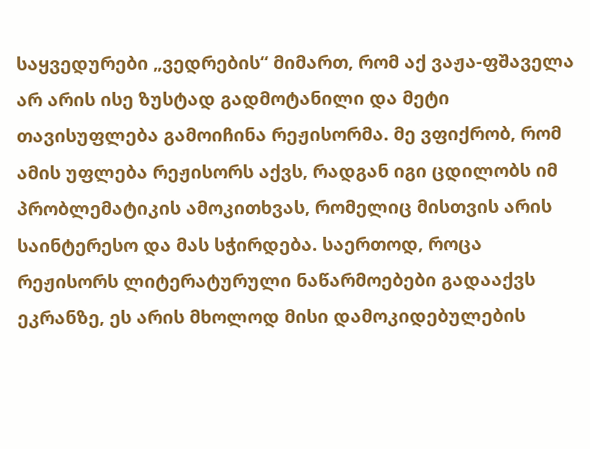საყვედურები „ვედრების“ მიმართ, რომ აქ ვაჟა-ფშაველა არ არის ისე ზუსტად გადმოტანილი და მეტი თავისუფლება გამოიჩინა რეჟისორმა. მე ვფიქრობ, რომ ამის უფლება რეჟისორს აქვს, რადგან იგი ცდილობს იმ პრობლემატიკის ამოკითხვას, რომელიც მისთვის არის საინტერესო და მას სჭირდება. საერთოდ, როცა რეჟისორს ლიტერატურული ნაწარმოებები გადააქვს ეკრანზე, ეს არის მხოლოდ მისი დამოკიდებულების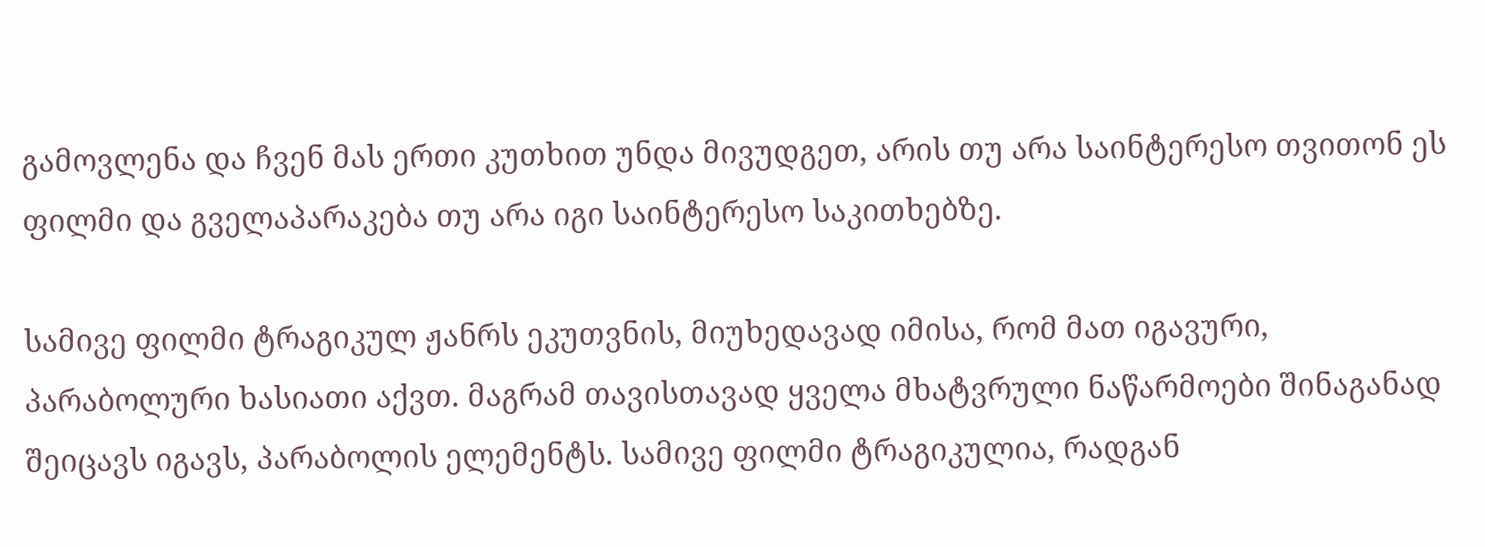გამოვლენა და ჩვენ მას ერთი კუთხით უნდა მივუდგეთ, არის თუ არა საინტერესო თვითონ ეს ფილმი და გველაპარაკება თუ არა იგი საინტერესო საკითხებზე.

სამივე ფილმი ტრაგიკულ ჟანრს ეკუთვნის, მიუხედავად იმისა, რომ მათ იგავური, პარაბოლური ხასიათი აქვთ. მაგრამ თავისთავად ყველა მხატვრული ნაწარმოები შინაგანად შეიცავს იგავს, პარაბოლის ელემენტს. სამივე ფილმი ტრაგიკულია, რადგან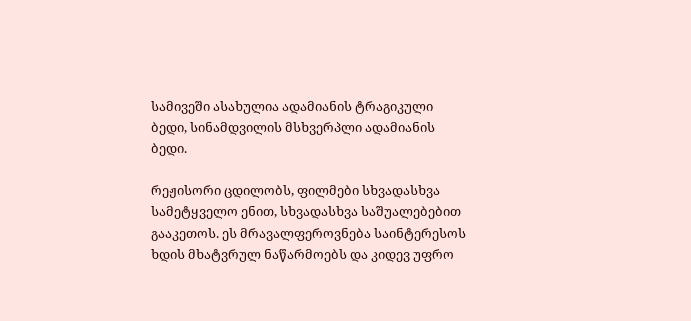სამივეში ასახულია ადამიანის ტრაგიკული ბედი, სინამდვილის მსხვერპლი ადამიანის ბედი.

რეჟისორი ცდილობს, ფილმები სხვადასხვა სამეტყველო ენით, სხვადასხვა საშუალებებით გააკეთოს. ეს მრავალფეროვნება საინტერესოს ხდის მხატვრულ ნაწარმოებს და კიდევ უფრო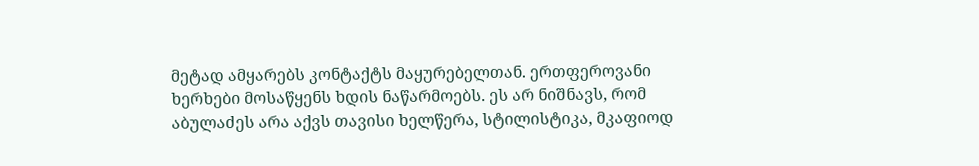მეტად ამყარებს კონტაქტს მაყურებელთან. ერთფეროვანი ხერხები მოსაწყენს ხდის ნაწარმოებს. ეს არ ნიშნავს, რომ აბულაძეს არა აქვს თავისი ხელწერა, სტილისტიკა, მკაფიოდ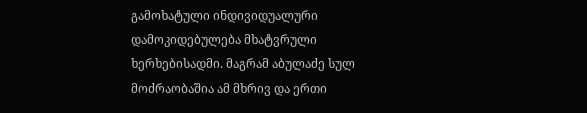გამოხატული ინდივიდუალური დამოკიდებულება მხატვრული ხერხებისადმი. მაგრამ აბულაძე სულ მოძრაობაშია ამ მხრივ და ერთი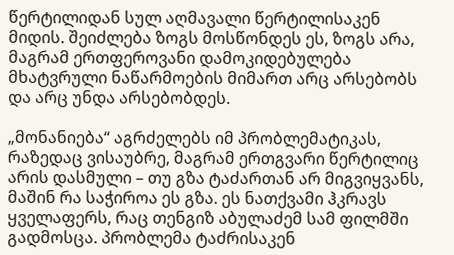წერტილიდან სულ აღმავალი წერტილისაკენ მიდის. შეიძლება ზოგს მოსწონდეს ეს, ზოგს არა, მაგრამ ერთფეროვანი დამოკიდებულება მხატვრული ნაწარმოების მიმართ არც არსებობს და არც უნდა არსებობდეს.

„მონანიება“ აგრძელებს იმ პრობლემატიკას, რაზედაც ვისაუბრე, მაგრამ ერთგვარი წერტილიც არის დასმული – თუ გზა ტაძართან არ მიგვიყვანს, მაშინ რა საჭიროა ეს გზა. ეს ნათქვამი ჰკრავს ყველაფერს, რაც თენგიზ აბულაძემ სამ ფილმში გადმოსცა. პრობლემა ტაძრისაკენ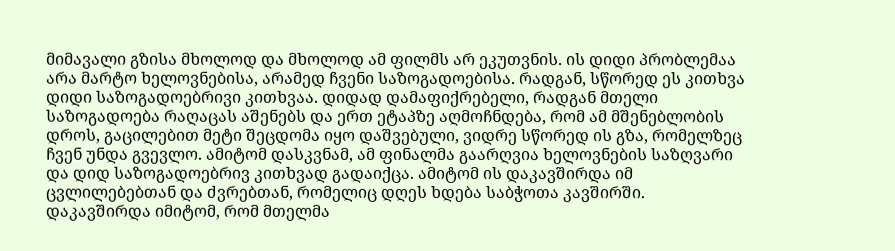მიმავალი გზისა მხოლოდ და მხოლოდ ამ ფილმს არ ეკუთვნის. ის დიდი პრობლემაა არა მარტო ხელოვნებისა, არამედ ჩვენი საზოგადოებისა. რადგან, სწორედ ეს კითხვა დიდი საზოგადოებრივი კითხვაა. დიდად დამაფიქრებელი, რადგან მთელი საზოგადოება რაღაცას აშენებს და ერთ ეტაპზე აღმოჩნდება, რომ ამ მშენებლობის დროს, გაცილებით მეტი შეცდომა იყო დაშვებული, ვიდრე სწორედ ის გზა, რომელზეც ჩვენ უნდა გვევლო. ამიტომ დასკვნამ, ამ ფინალმა გაარღვია ხელოვნების საზღვარი და დიდ საზოგადოებრივ კითხვად გადაიქცა. ამიტომ ის დაკავშირდა იმ ცვლილებებთან და ძვრებთან, რომელიც დღეს ხდება საბჭოთა კავშირში. დაკავშირდა იმიტომ, რომ მთელმა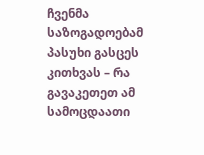ჩვენმა საზოგადოებამ პასუხი გასცეს კითხვას – რა გავაკეთეთ ამ სამოცდაათი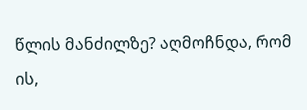წლის მანძილზე? აღმოჩნდა, რომ ის,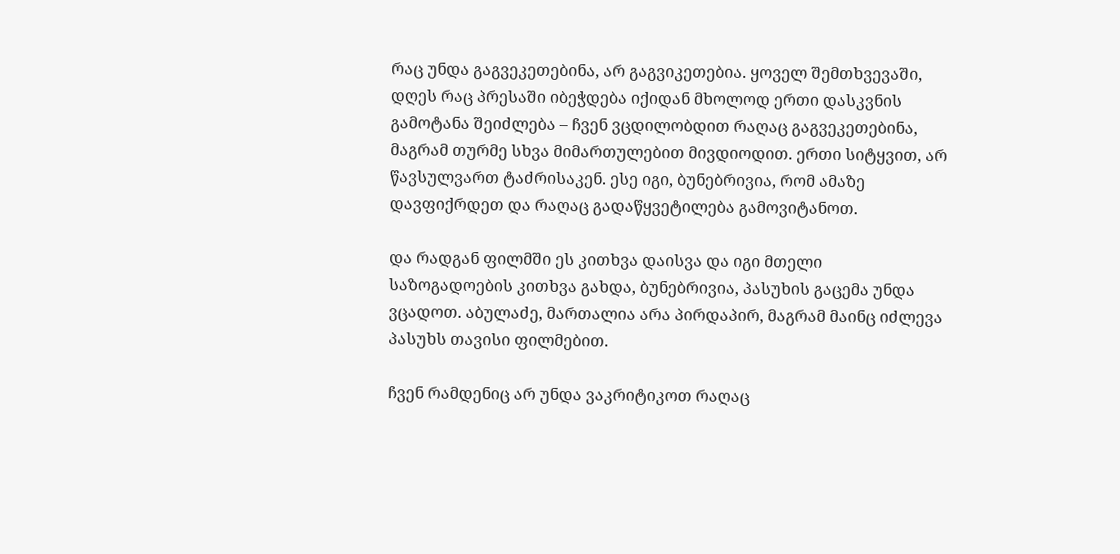რაც უნდა გაგვეკეთებინა, არ გაგვიკეთებია. ყოველ შემთხვევაში, დღეს რაც პრესაში იბეჭდება იქიდან მხოლოდ ერთი დასკვნის გამოტანა შეიძლება – ჩვენ ვცდილობდით რაღაც გაგვეკეთებინა, მაგრამ თურმე სხვა მიმართულებით მივდიოდით. ერთი სიტყვით, არ წავსულვართ ტაძრისაკენ. ესე იგი, ბუნებრივია, რომ ამაზე დავფიქრდეთ და რაღაც გადაწყვეტილება გამოვიტანოთ.

და რადგან ფილმში ეს კითხვა დაისვა და იგი მთელი საზოგადოების კითხვა გახდა, ბუნებრივია, პასუხის გაცემა უნდა ვცადოთ. აბულაძე, მართალია არა პირდაპირ, მაგრამ მაინც იძლევა პასუხს თავისი ფილმებით.

ჩვენ რამდენიც არ უნდა ვაკრიტიკოთ რაღაც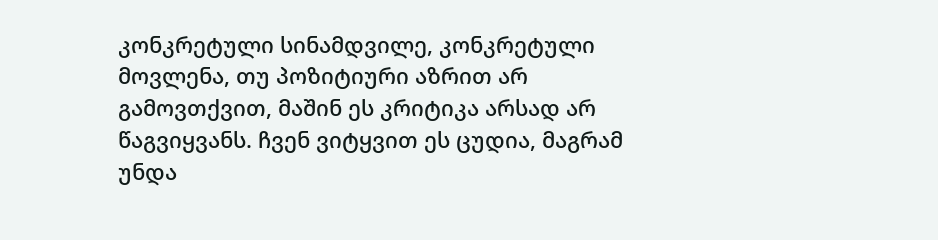კონკრეტული სინამდვილე, კონკრეტული მოვლენა, თუ პოზიტიური აზრით არ გამოვთქვით, მაშინ ეს კრიტიკა არსად არ წაგვიყვანს. ჩვენ ვიტყვით ეს ცუდია, მაგრამ უნდა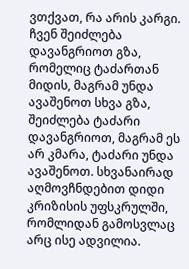ვთქვათ, რა არის კარგი. ჩვენ შეიძლება დავანგრიოთ გზა, რომელიც ტაძართან მიდის, მაგრამ უნდა ავაშენოთ სხვა გზა, შეიძლება ტაძარი დავანგრიოთ, მაგრამ ეს არ კმარა, ტაძარი უნდა ავაშენოთ. სხვანაირად აღმოვჩნდებით დიდი კრიზისის უფსკრულში, რომლიდან გამოსვლაც არც ისე ადვილია.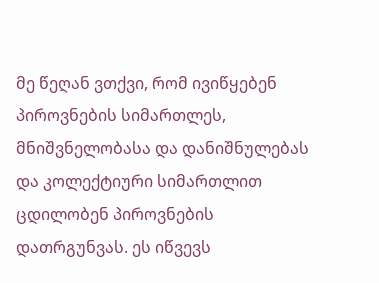მე წეღან ვთქვი, რომ ივიწყებენ პიროვნების სიმართლეს, მნიშვნელობასა და დანიშნულებას და კოლექტიური სიმართლით ცდილობენ პიროვნების დათრგუნვას. ეს იწვევს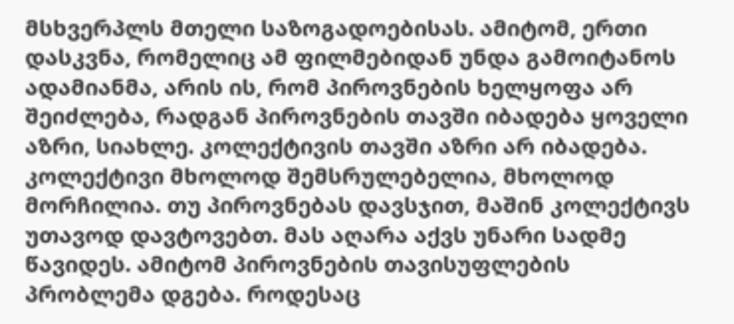მსხვერპლს მთელი საზოგადოებისას. ამიტომ, ერთი დასკვნა, რომელიც ამ ფილმებიდან უნდა გამოიტანოს ადამიანმა, არის ის, რომ პიროვნების ხელყოფა არ შეიძლება, რადგან პიროვნების თავში იბადება ყოველი აზრი, სიახლე. კოლექტივის თავში აზრი არ იბადება. კოლექტივი მხოლოდ შემსრულებელია, მხოლოდ მორჩილია. თუ პიროვნებას დავსჯით, მაშინ კოლექტივს უთავოდ დავტოვებთ. მას აღარა აქვს უნარი სადმე წავიდეს. ამიტომ პიროვნების თავისუფლების პრობლემა დგება. როდესაც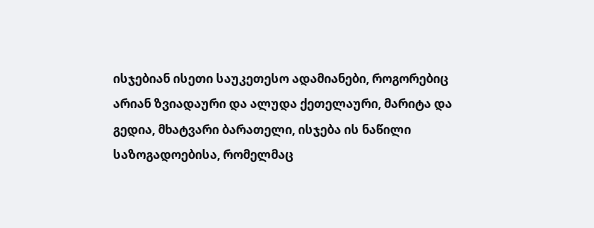ისჯებიან ისეთი საუკეთესო ადამიანები, როგორებიც არიან ზვიადაური და ალუდა ქეთელაური, მარიტა და გედია, მხატვარი ბარათელი, ისჯება ის ნაწილი საზოგადოებისა, რომელმაც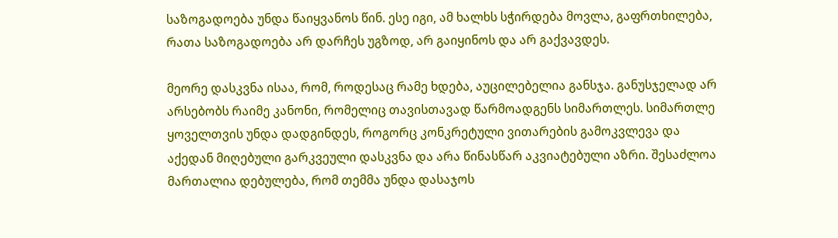საზოგადოება უნდა წაიყვანოს წინ. ესე იგი, ამ ხალხს სჭირდება მოვლა, გაფრთხილება, რათა საზოგადოება არ დარჩეს უგზოდ, არ გაიყინოს და არ გაქვავდეს.

მეორე დასკვნა ისაა, რომ, როდესაც რამე ხდება, აუცილებელია განსჯა. განუსჯელად არ არსებობს რაიმე კანონი, რომელიც თავისთავად წარმოადგენს სიმართლეს. სიმართლე ყოველთვის უნდა დადგინდეს, როგორც კონკრეტული ვითარების გამოკვლევა და აქედან მიღებული გარკვეული დასკვნა და არა წინასწარ აკვიატებული აზრი. შესაძლოა მართალია დებულება, რომ თემმა უნდა დასაჯოს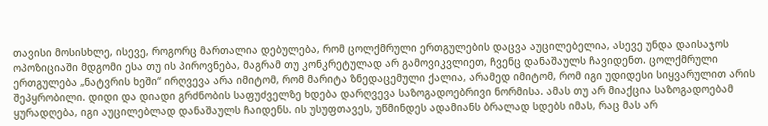თავისი მოსისხლე, ისევე, როგორც მართალია დებულება, რომ ცოლქმრული ერთგულების დაცვა აუცილებელია, ასევე უნდა დაისაჯოს ოპოზიციაში მდგომი ესა თუ ის პიროვნება, მაგრამ თუ კონკრეტულად არ გამოვიკვლიეთ, ჩვენც დანაშაულს ჩავიდენთ. ცოლქმრული ერთგულება „ნატვრის ხეში“ ირღვევა არა იმიტომ, რომ მარიტა ზნედაცემული ქალია, არამედ იმიტომ, რომ იგი უდიდესი სიყვარულით არის შეპყრობილი. დიდი და დიადი გრძნობის საფუძველზე ხდება დარღვევა საზოგადოებრივი ნორმისა. ამას თუ არ მიაქცია საზოგადოებამ ყურადღება, იგი აუცილებლად დანაშაულს ჩაიდენს. ის უსუფთავეს, უწმინდეს ადამიანს ბრალად სდებს იმას, რაც მას არ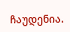ჩაუდენია.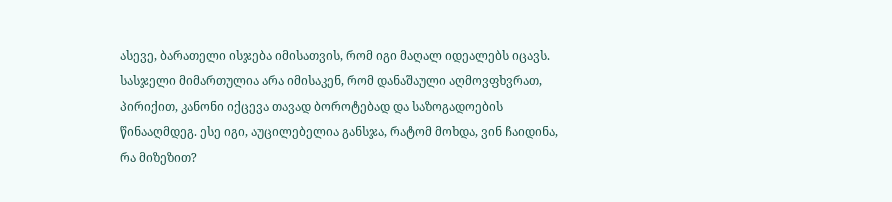ასევე, ბარათელი ისჯება იმისათვის, რომ იგი მაღალ იდეალებს იცავს. სასჯელი მიმართულია არა იმისაკენ, რომ დანაშაული აღმოვფხვრათ, პირიქით, კანონი იქცევა თავად ბოროტებად და საზოგადოების წინააღმდეგ. ესე იგი, აუცილებელია განსჯა, რატომ მოხდა, ვინ ჩაიდინა, რა მიზეზით?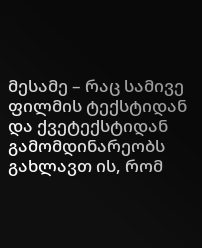მესამე – რაც სამივე ფილმის ტექსტიდან და ქვეტექსტიდან გამომდინარეობს გახლავთ ის, რომ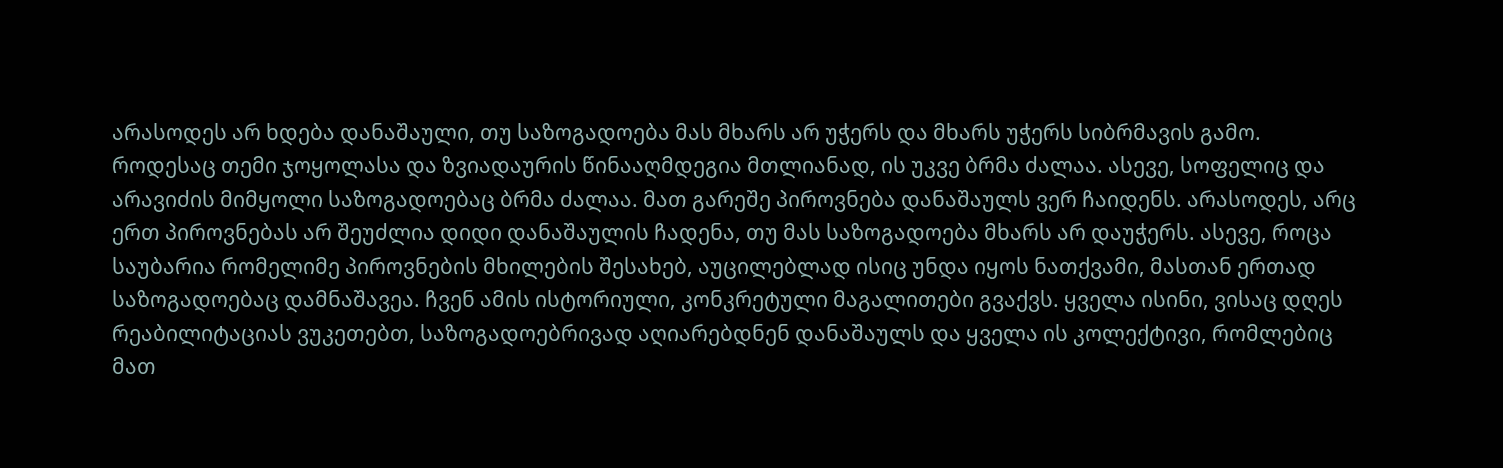არასოდეს არ ხდება დანაშაული, თუ საზოგადოება მას მხარს არ უჭერს და მხარს უჭერს სიბრმავის გამო. როდესაც თემი ჯოყოლასა და ზვიადაურის წინააღმდეგია მთლიანად, ის უკვე ბრმა ძალაა. ასევე, სოფელიც და არავიძის მიმყოლი საზოგადოებაც ბრმა ძალაა. მათ გარეშე პიროვნება დანაშაულს ვერ ჩაიდენს. არასოდეს, არც ერთ პიროვნებას არ შეუძლია დიდი დანაშაულის ჩადენა, თუ მას საზოგადოება მხარს არ დაუჭერს. ასევე, როცა საუბარია რომელიმე პიროვნების მხილების შესახებ, აუცილებლად ისიც უნდა იყოს ნათქვამი, მასთან ერთად საზოგადოებაც დამნაშავეა. ჩვენ ამის ისტორიული, კონკრეტული მაგალითები გვაქვს. ყველა ისინი, ვისაც დღეს რეაბილიტაციას ვუკეთებთ, საზოგადოებრივად აღიარებდნენ დანაშაულს და ყველა ის კოლექტივი, რომლებიც მათ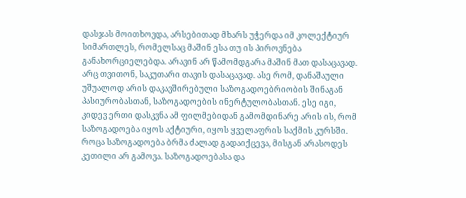დასჯას მოითხოვდა, არსებითად მხარს უჭერდა იმ კოლექტიურ სიმართლეს, რომელსაც მაშინ ესა თუ ის პიროვნება განახორციელებდა. არავინ არ წამომდგარა მაშინ მათ დასაცავად. არც თვითონ, საკუთარი თავის დასაცავად. ასე რომ, დანაშაული უშუალოდ არის დაკავშირებული საზოგადოებრიობის შინაგან პასიურობასთან, საზოგადოების ინერტულობასთან. ესე იგი, კიდევ ერთი დასკვნა ამ ფილმებიდან გამომდინარე არის ის, რომ საზოგადოება იყოს აქტიური, იყოს ყველაფრის საქმის კურსში. როცა საზოგადოება ბრმა ძალად გადაიქცევა, მისგან არასოდეს კეთილი არ გამოვა. საზოგადოებასა და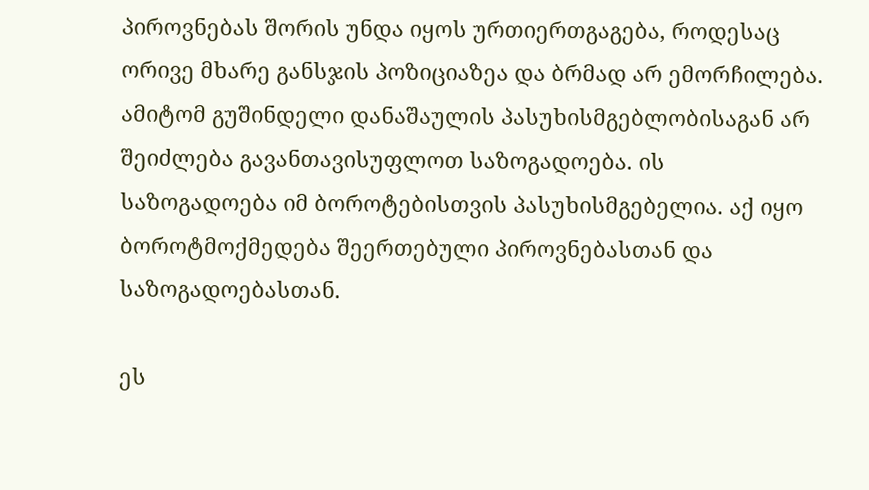პიროვნებას შორის უნდა იყოს ურთიერთგაგება, როდესაც ორივე მხარე განსჯის პოზიციაზეა და ბრმად არ ემორჩილება. ამიტომ გუშინდელი დანაშაულის პასუხისმგებლობისაგან არ შეიძლება გავანთავისუფლოთ საზოგადოება. ის საზოგადოება იმ ბოროტებისთვის პასუხისმგებელია. აქ იყო ბოროტმოქმედება შეერთებული პიროვნებასთან და საზოგადოებასთან.

ეს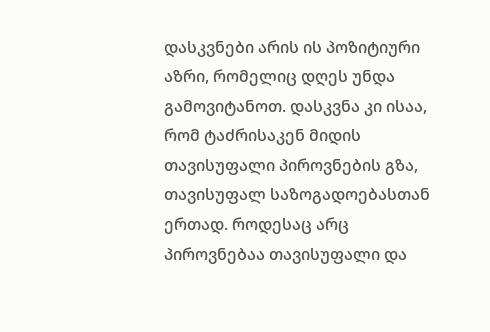დასკვნები არის ის პოზიტიური აზრი, რომელიც დღეს უნდა გამოვიტანოთ. დასკვნა კი ისაა, რომ ტაძრისაკენ მიდის თავისუფალი პიროვნების გზა, თავისუფალ საზოგადოებასთან ერთად. როდესაც არც პიროვნებაა თავისუფალი და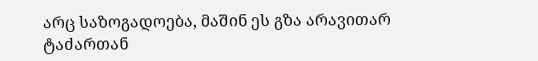არც საზოგადოება, მაშინ ეს გზა არავითარ ტაძართან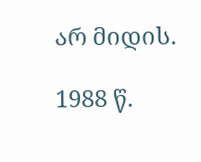არ მიდის.

1988 წ.